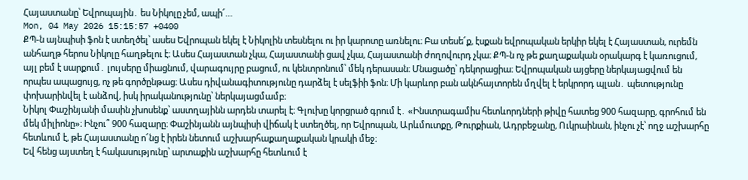Հայաստանը՝ Եվրոպային․ ես Նիկոլը չեմ, ապի՜…
Mon, 04 May 2026 15:15:57 +0400
ՔՊ-ն այնպիսի ֆոն է ստեղծել՝ ասես Եվրոպան եկել է Նիկոլին տեսնելու ու իր կարոտը առնելու։ Բա տեսե՜ք, էսքան եվրոպական երկիր եկել է Հայաստան, ուրեմն անհաղթ հերոս Նիկոլը հաղթելու է։ Ասես Հայաստան չկա, Հայաստանի ցավ չկա, Հայաստանի ժողովուրդ չկա։ ՔՊ-ն ոչ թե քաղաքական օրակարգ է կառուցում, այլ բեմ է սարքում․ լույսերը միացնում, վարագույրը բացում, ու կենտրոնում՝ մեկ դերասան։ Մնացածը՝ դեկորացիա։ Եվրոպական այցերը ներկայացվում են որպես ապացույց, ոչ թե գործընթաց։ Ասես դիվանագիտությունը դարձել է սելֆիի ֆոն։ Մի կարևոր բան ակնհայտորեն մղվել է երկրորդ պլան․ պետությունը փոխարինվել է անձով, իսկ իրականությունը՝ ներկայացմամբ։
Նիկոլ Փաշինյանի մասին չխոսենք՝ աստղայինն արդեն տարել է։ Գլուխը կորցրած գրում է․ «Ինստրագամիս հետևորդների թիվը հատեց 900 հազարը, գրոհում են մեկ միլիոնը»։ Ինչու՞ 900 հազարը։ Փաշինյանն այնպիսի վիճակ է ստեղծել, որ Եվրոպան, Արևմուտքը, Թուրքիան, Ադրբեջանը, Ուկրաինան, ինչու չէ՝ ողջ աշխարհը հետևում է, թե Հայաստանը ո՜նց է իրեն նետում աշխարհաքաղաքական կրակի մեջ։
Եվ հենց այստեղ է հակասությունը՝ արտաքին աշխարհը հետևում է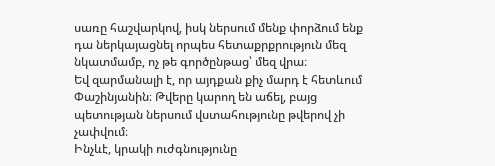սառը հաշվարկով, իսկ ներսում մենք փորձում ենք դա ներկայացնել որպես հետաքրքրություն մեզ նկատմամբ, ոչ թե գործընթաց՝ մեզ վրա։
Եվ զարմանալի է, որ այդքան քիչ մարդ է հետևում Փաշինյանին։ Թվերը կարող են աճել, բայց պետության ներսում վստահությունը թվերով չի չափվում։
Ինչևէ, կրակի ուժգնությունը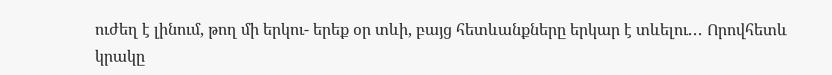ուժեղ է լինում, թող մի երկու- երեք օր տևի, բայց հետևանքները երկար է տևելու․․․ Որովհետև կրակը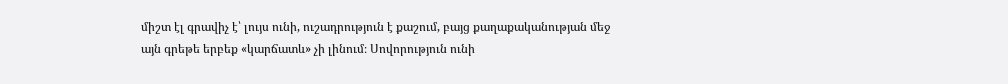միշտ էլ գրավիչ է՝ լույս ունի, ուշադրություն է քաշում, բայց քաղաքականության մեջ այն գրեթե երբեք «կարճատև» չի լինում։ Սովորություն ունի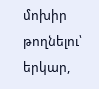մոխիր թողնելու՝ երկար,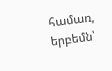համառ, երբեմն՝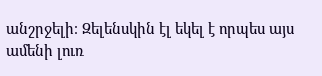անշրջելի։ Զելենսկին էլ եկել է որպես այս ամենի լուռ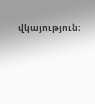վկայություն։